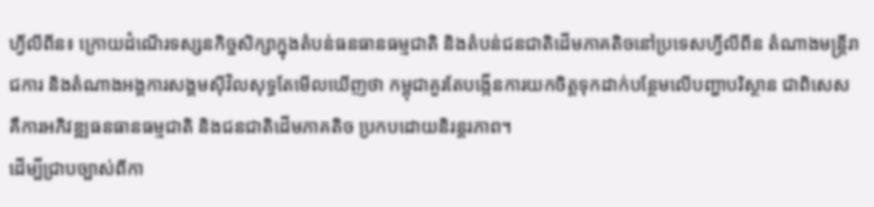ហ្វីលីពីន៖ ក្រោយដំណើរទស្សនកិច្ចសិក្សាក្នុងតំបន់ធនធានធម្មជាតិ និងតំបន់ជនជាតិដើមភាគតិចនៅប្រទេសហ្វីលីពីន តំណាងមន្ត្រីរាជការ និងតំណាងអង្គការសង្គមស៊ីវិលសុទ្ធតែមើលឃើញថា កម្ពុជាគួរតែបង្កើនការយកចិត្តទុកដាក់បន្ថែមលើបញ្ហាបរិស្ថាន ជាពិសេសគឺការអភិវឌ្ឍធនធានធម្មជាតិ និងជនជាតិដើមភាគតិច ប្រកបដោយនិរន្តរភាព។
ដើម្បីជ្រាបច្បាស់ពីកា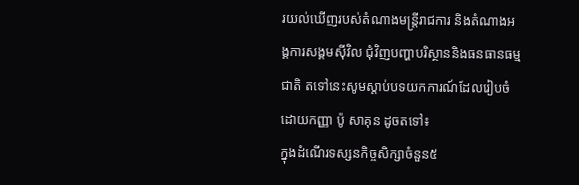រយល់ឃើញរបស់តំណាងមន្ត្រីរាជការ និងតំណាងអង្គការសង្គមស៊ីវិល ជុំវិញបញ្ហាបរិស្ថាននិងធនធានធម្មជាតិ តទៅនេះសូមស្ដាប់បទយកការណ៍ដែលរៀបចំដោយកញ្ញា ប៉ូ សាគុន ដូចតទៅ៖
ក្នុងដំណើរទស្សនកិច្ចសិក្សាចំនួន៥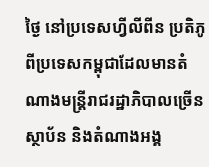ថ្ងៃ នៅប្រទេសហ្វីលីពីន ប្រតិភូពីប្រទេសកម្ពុជាដែលមានតំណាងមន្ត្រីរាជរដ្ឋាភិបាលច្រើនស្ថាប័ន និងតំណាងអង្គ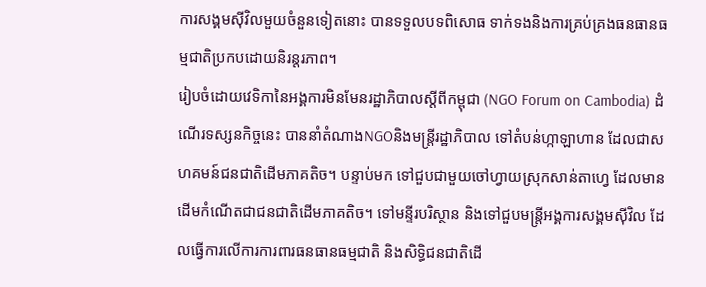ការសង្គមស៊ីវិលមួយចំនួនទៀតនោះ បានទទួលបទពិសោធ ទាក់ទងនិងការគ្រប់គ្រងធនធានធម្មជាតិប្រកបដោយនិរន្តរភាព។
រៀបចំដោយវេទិកានៃអង្គការមិនមែនរដ្ឋាភិបាលស្ដីពីកម្ពុជា (NGO Forum on Cambodia) ដំណើរទស្សនកិច្ចនេះ បាននាំតំណាងNGOនិងមន្ត្រីរដ្ឋាភិបាល ទៅតំបន់ហ្កាឡាហាន ដែលជាសហគមន៍ជនជាតិដើមភាគតិច។ បន្ទាប់មក ទៅជួបជាមួយចៅហ្វាយស្រុកសាន់តាហ្វេ ដែលមានដើមកំណើតជាជនជាតិដើមភាគតិច។ ទៅមន្ទីរបរិស្ថាន និងទៅជួបមន្ត្រីអង្គការសង្គមស៊ីវិល ដែលធ្វើការលើការការពារធនធានធម្មជាតិ និងសិទ្ធិជនជាតិដើ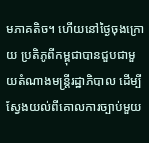មភាគតិច។ ហើយនៅថ្ងៃចុងក្រោយ ប្រតិភូពីកម្ពុជាបានជួបជាមួយតំណាងមន្ត្រីរដ្ឋាភិបាល ដើម្បីស្វែងយល់ពីគោលការច្បាប់មួយ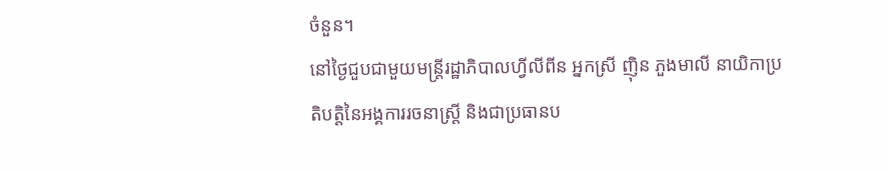ចំនួន។
នៅថ្ងៃជួបជាមួយមន្ត្រីរដ្ឋាភិបាលហ្វីលីពីន អ្នកស្រី ញ៉ិន ភួងមាលី នាយិកាប្រតិបត្តិនៃអង្គការរចនាស្ត្រី និងជាប្រធានប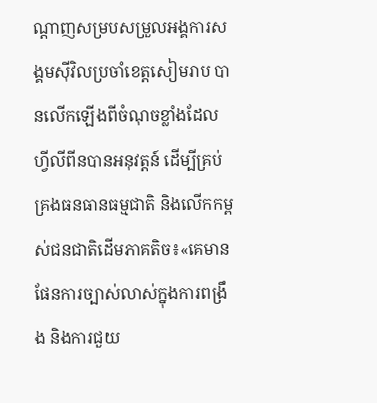ណ្ដាញសម្របសម្រួលអង្គការសង្គមស៊ីវិលប្រចាំខេត្តសៀមរាប បានលើកឡើងពីចំណុចខ្លាំងដែលហ្វីលីពីនបានអនុវត្តន៍ ដើម្បីគ្រប់គ្រងធនធានធម្មជាតិ និងលើកកម្ពស់ជនជាតិដើមភាគតិច៖«គេមានផែនការច្បាស់លាស់ក្នុងការពង្រឹង និងការជួយ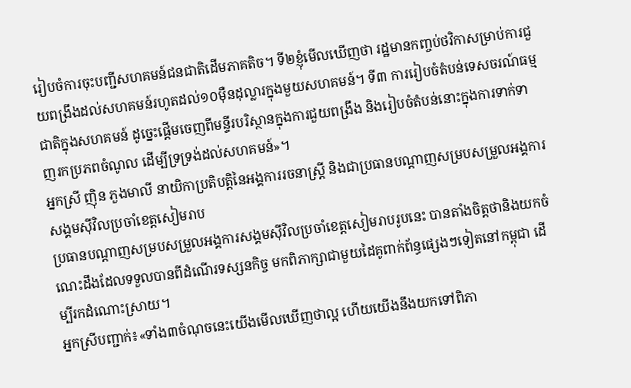រៀបចំការចុះបញ្ជីសហគមន៍ជនជាតិដើមភាគតិច។ ទី២ខ្ញុំមើលឃើញថា រដ្ឋមានកញ្ចប់ថវិកាសម្រាប់ការជួយពង្រឹងដល់សហគមន៍រហូតដល់១០ម៉ឺនដុល្លារក្នុងមួយសហគមន៍។ ទី៣ ការរៀបចំតំបន់ទេសចរណ៍ធម្មជាតិក្នុងសហគមន៍ ដូច្នេះផ្ដើមចេញពីមន្ទីរបរិស្ថានក្នុងការជួយពង្រឹង និងរៀបចំតំបន់នោះក្នុងការទាក់ទាញរកប្រភពចំណូល ដើម្បីទ្រទ្រង់ដល់សហគមន៍»។
អ្នកស្រី ញ៉ិន ភួងមាលី នាយិកាប្រតិបត្តិនៃអង្គការរចនាស្រ្តី និងជាប្រធានបណ្ដាញសម្របសម្រួលអង្គការសង្គមស៊ីវិលប្រចាំខេត្តសៀមរាប
ប្រធានបណ្ដាញសម្របសម្រួលអង្គការសង្គមស៊ីវិលប្រចាំខេត្តសៀមរាបរូបនេះ បានតាំងចិត្តថានិងយកចំណេះដឹងដែលទទួលបានពីដំណើរទស្សនកិច្ច មកពិភាក្សាជាមួយដៃគូពាក់ព័ន្ធផ្សេងៗទៀតនៅកម្ពុជា ដើម្បីរកដំណោះស្រាយ។
អ្នកស្រីបញ្ជាក់៖«ទាំង៣ចំណុចនេះយើងមើលឃើញថាល្អ ហើយយើងនឹងយកទៅពិភា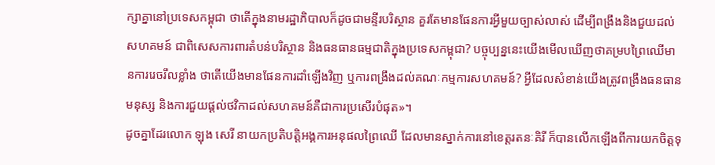ក្សាគ្នានៅប្រទេសកម្ពុជា ថាតើក្នុងនាមរដ្ឋាភិបាលក៏ដូចជាមន្ទីរបរិស្ថាន គួរតែមានផែនការអ្វីមួយច្បាស់លាស់ ដើម្បីពង្រឹងនិងជួយដល់សហគមន៍ ជាពិសេសការពារតំបន់បរិស្ថាន និងធនធានធម្មជាតិក្នុងប្រទេសកម្ពុជា? បច្ចុប្បន្ននេះយើងមើលឃើញថាគម្របព្រៃឈើមានការរេចរឹលខ្លាំង ថាតើយើងមានផែនការដាំឡើងវិញ ឬការពង្រឹងដល់គណៈកម្មការសហគមន៍? អ្វីដែលសំខាន់យើងត្រូវពង្រឹងធនធានមនុស្ស និងការជួយផ្ដល់ថវិកាដល់សហគមន៍គឺជាការប្រសើរបំផុត»។
ដូចគ្នាដែរលោក ឡុង សេរី នាយកប្រតិបត្តិអង្គការអនុផលព្រៃឈើ ដែលមានស្នាក់ការនៅខេត្តរតនៈគិរី ក៏បានលើកឡើងពីការយកចិត្តទុ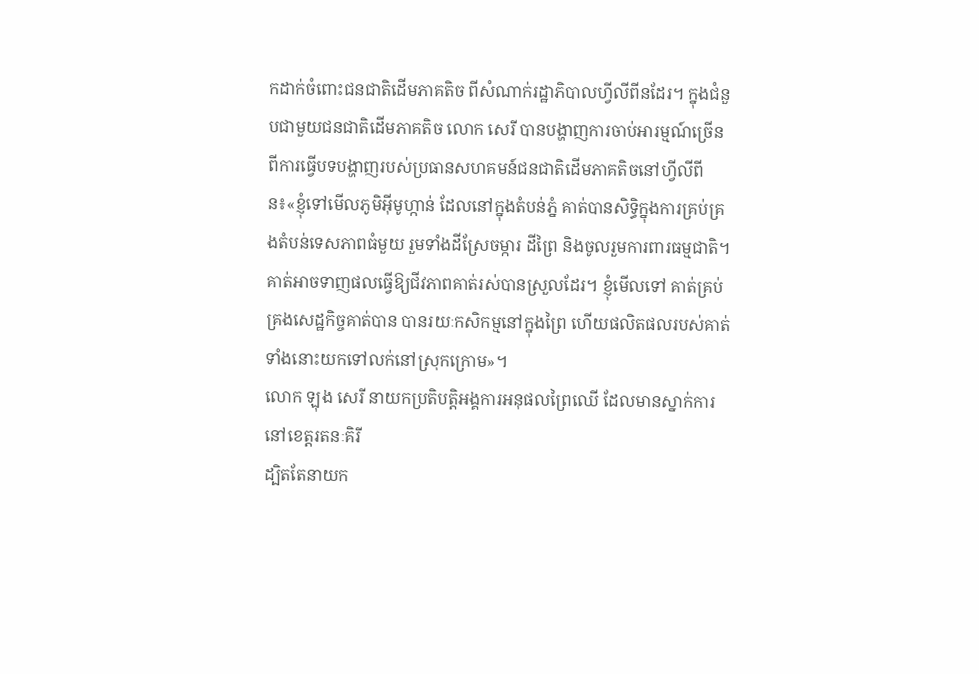កដាក់ចំពោះជនជាតិដើមភាគតិច ពីសំណាក់រដ្ឋាភិបាលហ្វីលីពីនដែរ។ ក្នុងជំនួបជាមួយជនជាតិដើមភាគតិច លោក សេរី បានបង្ហាញការចាប់អារម្មណ៍ច្រើន ពីការធ្វើបទបង្ហាញរបស់ប្រធានសហគមន៍ជនជាតិដើមភាគតិចនៅហ្វីលីពីន៖«ខ្ញុំទៅមើលភូមិអ៊ីមូហ្កាន់ ដែលនៅក្នុងតំបន់ភ្នំ គាត់បានសិទ្ធិក្នុងការគ្រប់គ្រងតំបន់ទេសភាពធំមួយ រួមទាំងដីស្រែចម្ការ ដីព្រៃ និងចូលរួមការពារធម្មជាតិ។ គាត់អាចទាញផលធ្វើឱ្យជីវភាពគាត់រស់បានស្រួលដែរ។ ខ្ញុំមើលទៅ គាត់គ្រប់គ្រងសេដ្ឋកិច្ចគាត់បាន បានរយៈកសិកម្មនៅក្នុងព្រៃ ហើយផលិតផលរបស់គាត់ទាំងនោះយកទៅលក់នៅស្រុកក្រោម»។
លោក ឡុង សេរី នាយកប្រតិបត្តិអង្គការអនុផលព្រៃឈើ ដែលមានស្នាក់ការនៅខេត្តរតនៈគិរី
ដ្បិតតែនាយក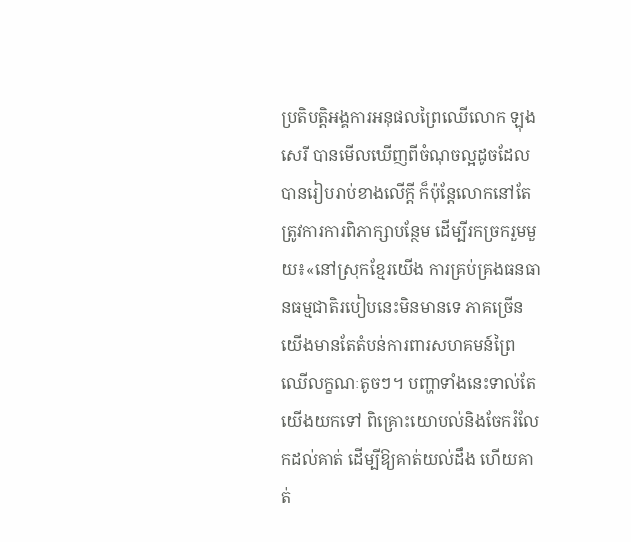ប្រតិបត្តិអង្គការអនុផលព្រៃឈើលោក ឡុង សេរី បានមើលឃើញពីចំណុចល្អដូចដែលបានរៀបរាប់ខាងលើក្ដី ក៏ប៉ុន្តែលោកនៅតែត្រូវការការពិភាក្សាបន្ថែម ដើម្បីរកច្រករួមមួយ៖«នៅស្រុកខ្មែរយើង ការគ្រប់គ្រងធនធានធម្មជាតិរបៀបនេះមិនមានទេ ភាគច្រើនយើងមានតែតំបន់ការពារសហគមន៍ព្រៃឈើលក្ខណៈតូចៗ។ បញ្ហាទាំងនេះទាល់តែយើងយកទៅ ពិគ្រោះយោបល់និងចែករំលែកដល់គាត់ ដើម្បីឱ្យគាត់យល់ដឹង ហើយគាត់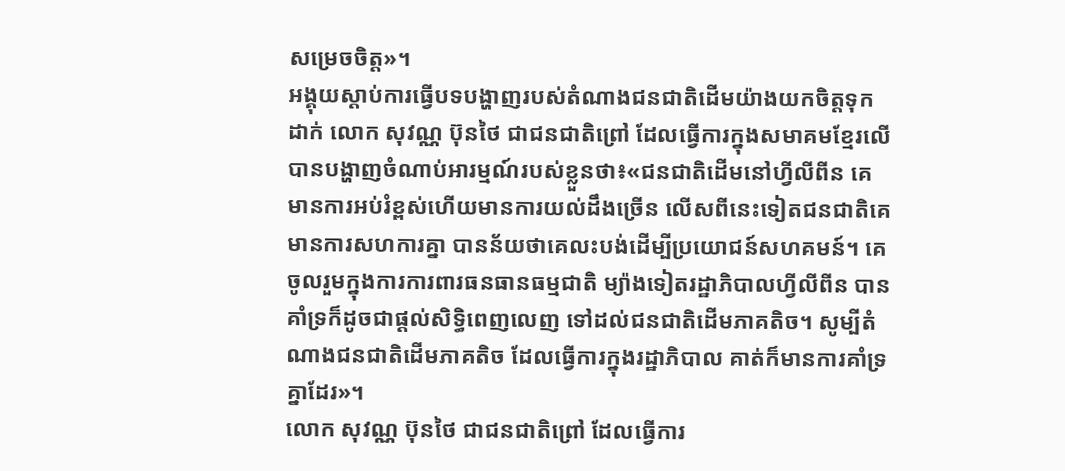សម្រេចចិត្ត»។
អង្គុយស្ដាប់ការធ្វើបទបង្ហាញរបស់តំណាងជនជាតិដើមយ៉ាងយកចិត្តទុកដាក់ លោក សុវណ្ណ ប៊ុនថៃ ជាជនជាតិព្រៅ ដែលធ្វើការក្នុងសមាគមខ្មែរលើ បានបង្ហាញចំណាប់អារម្មណ៍របស់ខ្លួនថា៖«ជនជាតិដើមនៅហ្វីលីពីន គេមានការអប់រំខ្ពស់ហើយមានការយល់ដឹងច្រើន លើសពីនេះទៀតជនជាតិគេមានការសហការគ្នា បានន័យថាគេលះបង់ដើម្បីប្រយោជន៍សហគមន៍។ គេចូលរួមក្នុងការការពារធនធានធម្មជាតិ ម្យ៉ាងទៀតរដ្ឋាភិបាលហ្វីលីពីន បានគាំទ្រក៏ដូចជាផ្ដល់សិទ្ធិពេញលេញ ទៅដល់ជនជាតិដើមភាគតិច។ សូម្បីតំណាងជនជាតិដើមភាគតិច ដែលធ្វើការក្នុងរដ្ឋាភិបាល គាត់ក៏មានការគាំទ្រគ្នាដែរ»។
លោក សុវណ្ណ ប៊ុនថៃ ជាជនជាតិព្រៅ ដែលធ្វើការ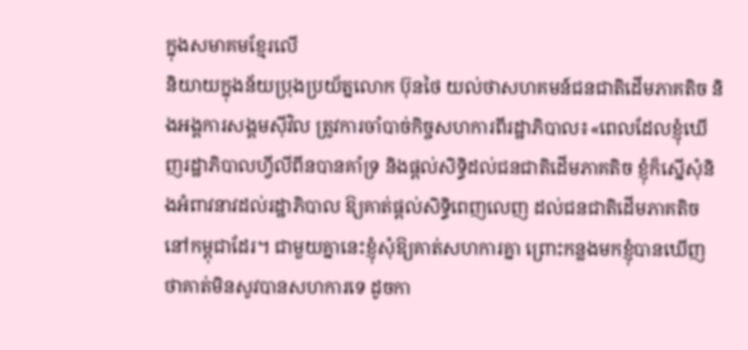ក្នុងសមាគមខ្មែរលើ
និយាយក្នុងន័យប្រុងប្រយ័ត្នលោក ប៊ុនថៃ យល់ថាសហគមន៍ជនជាតិដើមភាគតិច និងអង្គការសង្គមស៊ីវិល ត្រូវការចាំបាច់កិច្ចសហការពីរដ្ឋាភិបាល៖«ពេលដែលខ្ញុំឃើញរដ្ឋាភិបាលហ្វីលីពីនបានគាំទ្រ និងផ្ដល់សិទ្ធិដល់ជនជាតិដើមភាគតិច ខ្ញុំក៏ស្នើសុំនិងអំពាវនាវដល់រដ្ឋាភិបាល ឱ្យគាត់ផ្ដល់សិទ្ធិពេញលេញ ដល់ជនជាតិដើមភាគតិចនៅកម្ពុជាដែរ។ ជាមួយគ្នានេះខ្ញុំសុំឱ្យគាត់សហការគ្នា ព្រោះកន្លងមកខ្ញុំបានឃើញថាគាត់មិនសូវបានសហការទេ ដូចកា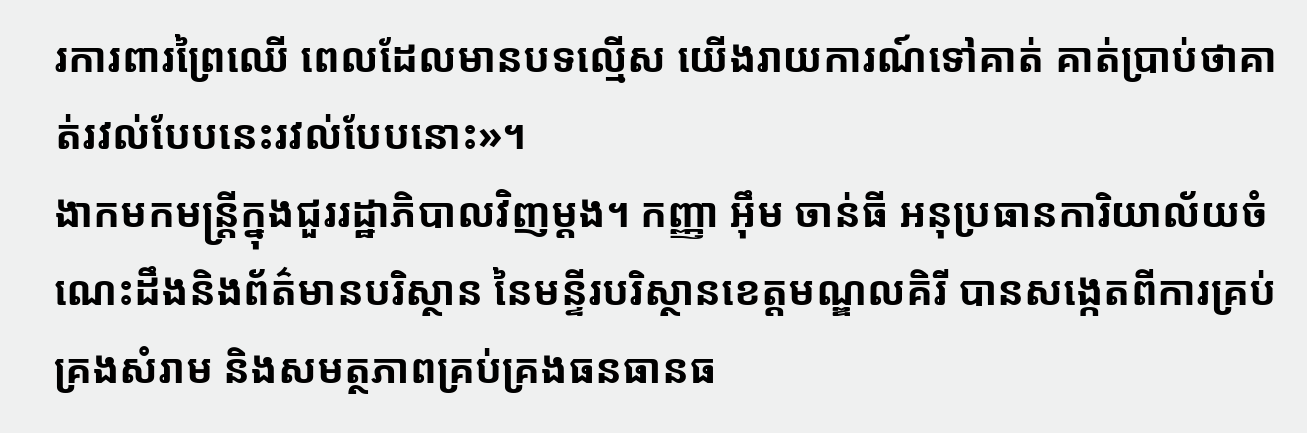រការពារព្រៃឈើ ពេលដែលមានបទល្មើស យើងរាយការណ៍ទៅគាត់ គាត់ប្រាប់ថាគាត់រវល់បែបនេះរវល់បែបនោះ»។
ងាកមកមន្ត្រីក្នុងជួររដ្ឋាភិបាលវិញម្ដង។ កញ្ញា អ៊ឹម ចាន់ធី អនុប្រធានការិយាល័យចំណេះដឹងនិងព័ត៌មានបរិស្ថាន នៃមន្ទីរបរិស្ថានខេត្តមណ្ឌលគិរី បានសង្កេតពីការគ្រប់គ្រងសំរាម និងសមត្ថភាពគ្រប់គ្រងធនធានធ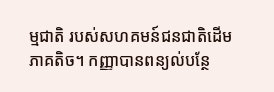ម្មជាតិ របស់សហគមន៍ជនជាតិដើមភាគតិច។ កញ្ញាបានពន្យល់បន្ថែ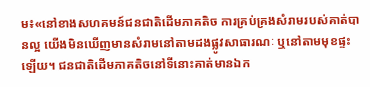ម៖«នៅខាងសហគមន៍ជនជាតិដើមភាគតិច ការគ្រប់គ្រងសំរាមរបស់គាត់បានល្អ យើងមិនឃើញមានសំរាមនៅតាមដងផ្លូវសាធារណៈ ឬនៅតាមមុខផ្ទះឡើយ។ ជនជាតិដើមភាគតិចនៅទីនោះគាត់មានឯក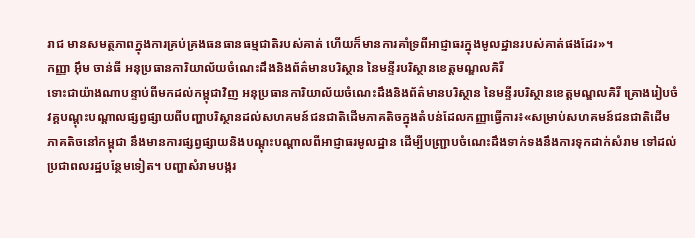រាជ មានសមត្ថភាពក្នុងការគ្រប់គ្រងធនធានធម្មជាតិរបស់គាត់ ហើយក៏មានការគាំទ្រពីអាជ្ញាធរក្នុងមូលដ្ឋានរបស់គាត់ផងដែរ»។
កញ្ញា អ៊ឹម ចាន់ធី អនុប្រធានការិយាល័យចំណេះដឹងនិងព័ត៌មានបរិស្ថាន នៃមន្ទីរបរិស្ថានខេត្តមណ្ឌលគិរី
ទោះជាយ៉ាងណាបន្ទាប់ពីមកដល់កម្ពុជាវិញ អនុប្រធានការិយាល័យចំណេះដឹងនិងព័ត៌មានបរិស្ថាន នៃមន្ទីរបរិស្ថានខេត្តមណ្ឌលគិរី គ្រោងរៀបចំវគ្គបណ្ដុះបណ្ដាលផ្សព្វផ្សាយពីបញ្ហាបរិស្ថានដល់សហគមន៍ជនជាតិដើមភាគតិចក្នុងតំបន់ដែលកញ្ញាធ្វើការ៖«សម្រាប់សហគមន៍ជនជាតិដើមភាគតិចនៅកម្ពុជា នឹងមានការផ្សព្វផ្សាយនិងបណ្ដុះបណ្ដាលពីអាជ្ញាធរមូលដ្ឋាន ដើម្បីបញ្ជ្រាបចំណេះដឹងទាក់ទងនឹងការទុកដាក់សំរាម ទៅដល់ប្រជាពលរដ្ឋបន្ថែមទៀត។ បញ្ហាសំរាមបង្ករ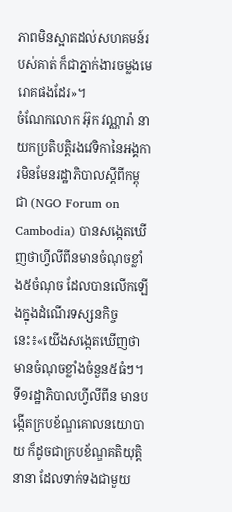ភាពមិនស្អាតដល់សហគមន៍របស់គាត់ ក៏ជាភ្នាក់ងារចម្លងមេរោគផងដែរ»។
ចំណែកលោក អ៊ុក វណ្ណារ៉ា នាយកប្រតិបត្តិរងវេទិកានៃអង្គការមិនមែនរដ្ឋាភិបាលស្ដីពីកម្ពុជា (NGO Forum on Cambodia) បានសង្កេតឃើញថាហ្វីលីពីនមានចំណុចខ្លាំង៥ចំណុច ដែលបានលើកឡើងក្នុងដំណើរទស្សនកិច្ចនេះ៖«យើងសង្កេតឃើញថាមានចំណុចខ្លាំងចំនួន៥ធំៗ។ ទី១រដ្ឋាភិបាលហ្វីលីពីន មានបង្កើតក្របខ័ណ្ឌគោលនយោបាយ ក៏ដូចជាក្របខ័ណ្ឌគតិយុត្តិនានា ដែលទាក់ទងជាមួយ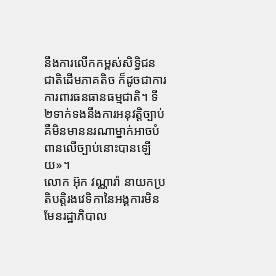នឹងការលើកកម្ពស់សិទ្ធិជនជាតិដើមភាគតិច ក៏ដូចជាការការពារធនធានធម្មជាតិ។ ទី២ទាក់ទងនឹងការអនុវត្តិច្បាប់ គឺមិនមាននរណាម្នាក់អាចបំពានលើច្បាប់នោះបានឡើយ»។
លោក អ៊ុក វណ្ណារ៉ា នាយកប្រតិបត្តិរងវេទិកានៃអង្គការមិនមែនរដ្ឋាភិបាល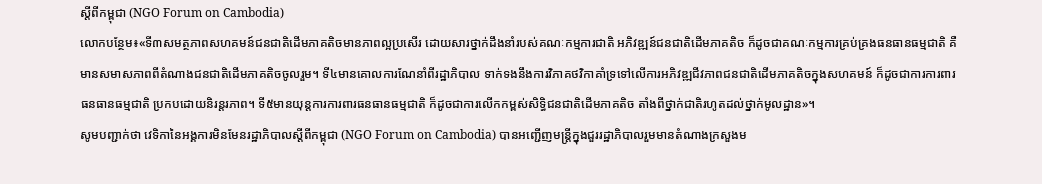ស្ដីពីកម្ពុជា (NGO Forum on Cambodia)
លោកបន្ថែម៖«ទី៣សមត្ថភាពសហគមន៍ជនជាតិដើមភាគតិចមានភាពល្អប្រសើរ ដោយសារថ្នាក់ដឹងនាំរបស់គណៈកម្មការជាតិ អភិវឌ្ឍន៍ជនជាតិដើមភាគតិច ក៏ដូចជាគណៈកម្មការគ្រប់គ្រងធនធានធម្មជាតិ គឺមានសមាសភាពពីតំណាងជនជាតិដើមភាគតិចចូលរួម។ ទី៤មានគោលការណែនាំពីរដ្ឋាភិបាល ទាក់ទងនឹងការវិភាគថវិកាគាំទ្រទៅលើការអភិវឌ្ឍជីវភាពជនជាតិដើមភាគតិចក្នុងសហគមន៍ ក៏ដូចជាការការពារធនធានធម្មជាតិ ប្រកបដោយនិរន្តរភាព។ ទី៥មានយុន្តការការពារធនធានធម្មជាតិ ក៏ដូចជាការលើកកម្ពស់សិទ្ធិជនជាតិដើមភាគតិច តាំងពីថ្នាក់ជាតិរហូតដល់ថ្នាក់មូលដ្ឋាន»។
សូមបញ្ជាក់ថា វេទិកានៃអង្គការមិនមែនរដ្ឋាភិបាលស្ដីពីកម្ពុជា (NGO Forum on Cambodia) បានអញ្ជើញមន្ត្រីក្នុងជួររដ្ឋាភិបាលរួមមានតំណាងក្រសួងម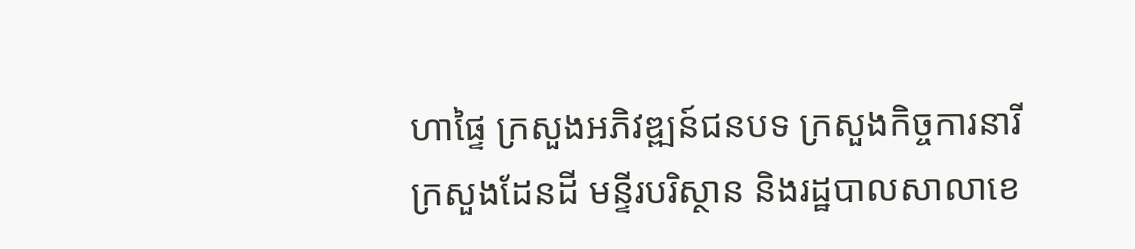ហាផ្ទៃ ក្រសួងអភិវឌ្ឍន៍ជនបទ ក្រសួងកិច្ចការនារី ក្រសួងដែនដី មន្ទីរបរិស្ថាន និងរដ្ឋបាលសាលាខេ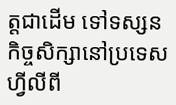ត្តជាដើម ទៅទស្សនកិច្ចសិក្សានៅប្រទេសហ្វីលីពី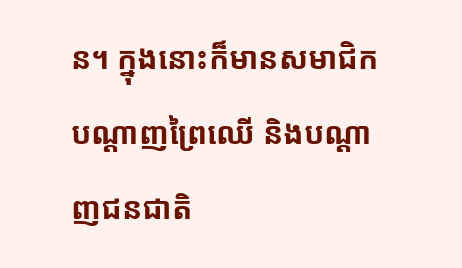ន។ ក្នុងនោះក៏មានសមាជិកបណ្ដាញព្រៃឈើ និងបណ្ដាញជនជាតិ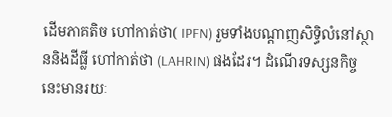ដើមភាគតិច ហៅកាត់ថា( IPFN) រួមទាំងបណ្ដាញសិទ្ធិលំនៅស្ថាននិងដីធ្លី ហៅកាត់ថា (LAHRIN) ផងដែរ។ ដំណើរទស្សនកិច្ចនេះមានរយៈ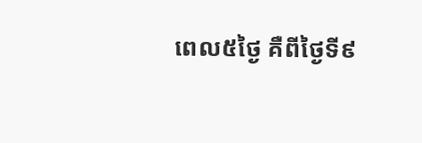ពេល៥ថ្ងៃ គឺពីថ្ងៃទី៩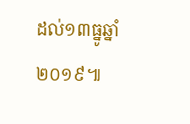ដល់១៣ធ្នូឆ្នាំ២០១៩៕